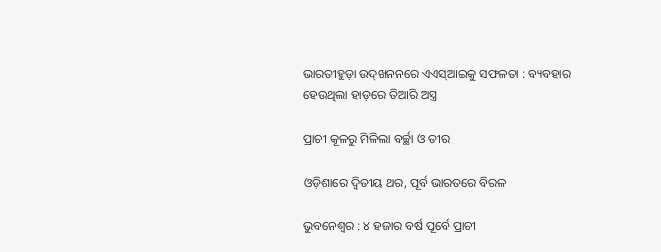ଭାରତୀହୁଡ଼ା ଉଦ୍‌ଖନନରେ ଏଏସ୍‌ଆଇକୁ ସଫଳତା : ବ୍ୟବହାର ହେଉଥିଲା ହାଡ଼ରେ ତିଆରି ଅସ୍ତ୍ର

ପ୍ରାଚୀ କୂଳରୁ ମିଳିଲା ବର୍ଚ୍ଛା ଓ ତୀର

ଓଡ଼ିଶାରେ ଦ୍ୱିତୀୟ ଥର, ପୂର୍ବ ଭାରତରେ ବିରଳ

ଭୁବନେଶ୍ୱର : ୪ ହଜାର ବର୍ଷ ପୂର୍ବେ ପ୍ରାଚୀ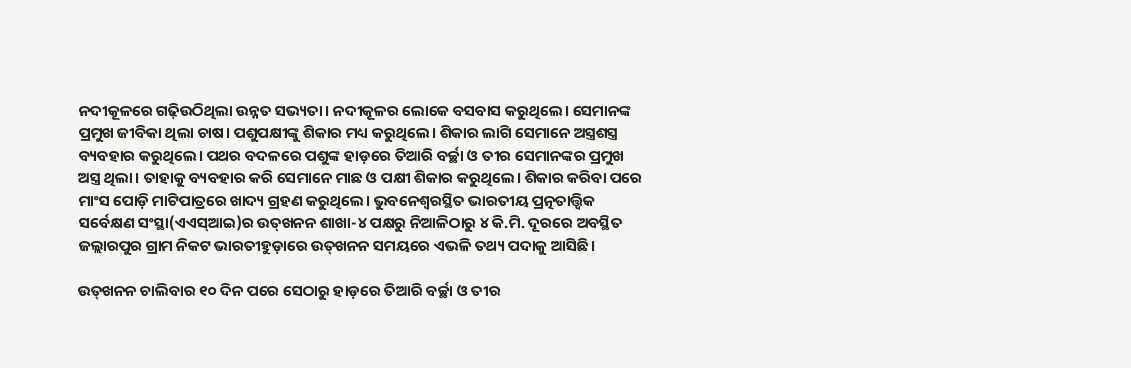ନଦୀକୂଳରେ ଗଢ଼ିଉଠିଥିଲା ଉନ୍ନତ ସଭ୍ୟତା। ନଦୀକୂଳର ଲୋକେ ବସବାସ କରୁଥିଲେ। ସେମାନଙ୍କ ପ୍ରମୁଖ ଜୀବିକା ଥିଲା ଚାଷ। ପଶୁପକ୍ଷୀଙ୍କୁ ଶିକାର ମଧ୍ୟ କରୁଥିଲେ। ଶିକାର ଲାଗି ସେମାନେ ଅସ୍ତ୍ରଶସ୍ତ୍ର ବ୍ୟବହାର କରୁଥିଲେ। ପଥର ବଦଳରେ ପଶୁଙ୍କ ହାଡ଼ରେ ତିଆରି ବର୍ଚ୍ଛା ଓ ତୀର ସେମାନଙ୍କର ପ୍ରମୁଖ ଅସ୍ତ୍ର ଥିଲା। ତାହାକୁ ବ୍ୟବହାର କରି ସେମାନେ ମାଛ ଓ ପକ୍ଷୀ ଶିକାର କରୁଥିଲେ। ଶିକାର କରିବା ପରେ ମାଂସ ପୋଡ଼ି ମାଟିପାତ୍ରରେ ଖାଦ୍ୟ ଗ୍ରହଣ କରୁଥିଲେ। ଭୁବନେଶ୍ୱରସ୍ଥିତ ଭାରତୀୟ ପ୍ରତ୍ନତାତ୍ତ୍ୱିକ ସର୍ବେକ୍ଷଣ ସଂସ୍ଥା(ଏଏସ୍‌ଆଇ)ର ଉତ୍‌ଖନନ ଶାଖା-୪ ପକ୍ଷରୁ ନିଆଳିଠାରୁ ୪ କି.ମି. ଦୂରରେ ଅବସ୍ଥିତ ଜଲ୍ଲାରପୁର ଗ୍ରାମ ନିକଟ ଭାରତୀହୁଡ଼ାରେ ଉତ୍‌ଖନନ ସମୟରେ ଏଭଳି ତଥ୍ୟ ପଦାକୁ ଆସିଛି।

ଉତ୍‌ଖନନ ଚାଲିବାର ୧୦ ଦିନ ପରେ ସେଠାରୁ ହାଡ଼ରେ ତିଆରି ବର୍ଚ୍ଛା ଓ ତୀର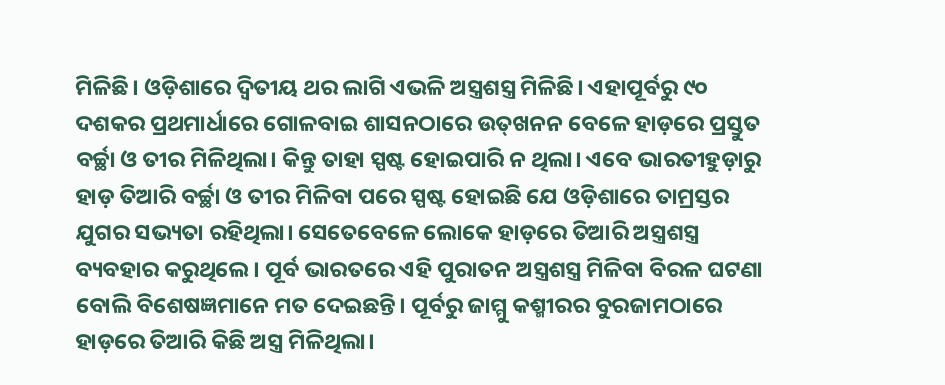ମିଳିଛି। ଓଡ଼ିଶାରେ ଦ୍ୱିତୀୟ ଥର ଲାଗି ଏଭଳି ଅସ୍ତ୍ରଶସ୍ତ୍ର ମିଳିଛି। ଏହାପୂର୍ବରୁ ୯୦ ଦଶକର ପ୍ରଥମାର୍ଧାରେ ଗୋଳବାଇ ଶାସନଠାରେ ଉତ୍‌ଖନନ ବେଳେ ହାଡ଼ରେ ପ୍ରସ୍ତୁତ ବର୍ଚ୍ଛା ଓ ତୀର ମିଳିଥିଲା। କିନ୍ତୁ ତାହା ସ୍ପଷ୍ଟ ହୋଇପାରି ନ ଥିଲା। ଏବେ ଭାରତୀହୁଡ଼ାରୁ ହାଡ଼ ତିଆରି ବର୍ଚ୍ଛା ଓ ତୀର ମିଳିବା ପରେ ସ୍ପଷ୍ଟ ହୋଇଛି ଯେ ଓଡ଼ିଶାରେ ତାମ୍ରସ୍ତର ଯୁଗର ସଭ୍ୟତା ରହିଥିଲା। ସେତେବେଳେ ଲୋକେ ହାଡ଼ରେ ତିଆରି ଅସ୍ତ୍ରଶସ୍ତ୍ର ବ୍ୟବହାର କରୁଥିଲେ। ପୂର୍ବ ଭାରତରେ ଏହି ପୁରାତନ ଅସ୍ତ୍ରଶସ୍ତ୍ର ମିଳିବା ବିରଳ ଘଟଣା ବୋଲି ବିଶେଷଜ୍ଞମାନେ ମତ ଦେଇଛନ୍ତି। ପୂର୍ବରୁ ଜାମ୍ମୁ କଶ୍ମୀରର ବୁରଜାମଠାରେ ହାଡ଼ରେ ତିଆରି କିଛି ଅସ୍ତ୍ର ମିଳିଥିଲା।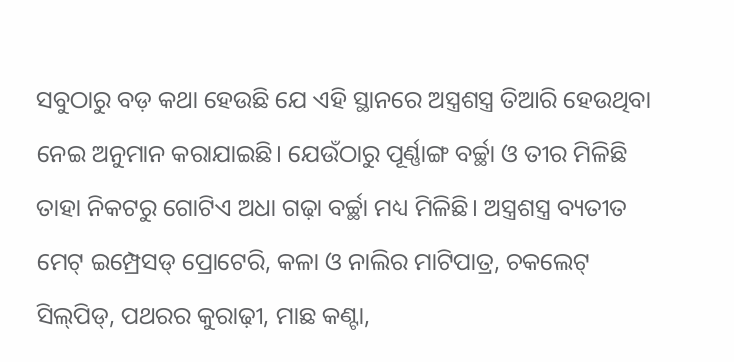ସବୁଠାରୁ ବଡ଼ କଥା ହେଉଛି ଯେ ଏହି ସ୍ଥାନରେ ଅସ୍ତ୍ରଶସ୍ତ୍ର ତିଆରି ହେଉଥିବା ନେଇ ଅନୁମାନ କରାଯାଇଛି। ଯେଉଁଠାରୁ ପୂର୍ଣ୍ଣାଙ୍ଗ ବର୍ଚ୍ଛା ଓ ତୀର ମିଳିଛି ତାହା ନିକଟରୁ ଗୋଟିଏ ଅଧା ଗଢ଼ା ବର୍ଚ୍ଛା ମଧ୍ୟ ମିଳିଛି। ଅସ୍ତ୍ରଶସ୍ତ୍ର ବ୍ୟତୀତ ମେଟ୍‌ ଇମ୍ପ୍ରେସଡ୍‌ ପ୍ରୋଟେରି, କଳା ଓ ନାଲିର ମାଟିପାତ୍ର, ଚକଲେଟ୍‌ ସିଲ୍‌ପିଡ୍‌, ପଥରର କୁରାଢ଼ୀ, ମାଛ କଣ୍ଟା,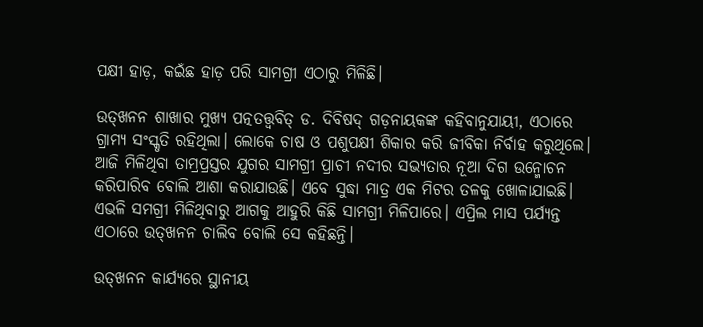ପକ୍ଷୀ ହାଡ଼, କଇଁଛ ହାଡ଼ ପରି ସାମଗ୍ରୀ ଏଠାରୁ ମିଳିଛି।

ଉତ୍‌ଖନନ ଶାଖାର ମୁଖ୍ୟ ପତ୍ନତତ୍ତ୍ୱବିତ୍‌ ଡ. ଦିବିଷଦ୍‌ ଗଡ଼ନାୟକଙ୍କ କହିବାନୁଯାୟୀ, ଏଠାରେ ଗ୍ରାମ୍ୟ ସଂସ୍କୃତି ରହିଥିଲା। ଲୋକେ ଚାଷ ଓ ପଶୁପକ୍ଷୀ ଶିକାର କରି ଜୀବିକା ନିର୍ବାହ କରୁଥିଲେ। ଆଜି ମିଳିଥିବା ତାମ୍ରପ୍ରସ୍ତର ଯୁଗର ସାମଗ୍ରୀ ପ୍ରାଚୀ ନଦୀର ସଭ୍ୟତାର ନୂଆ ଦିଗ ଉନ୍ମୋଚନ କରିପାରିବ ବୋଲି ଆଶା କରାଯାଉଛି। ଏବେ ସୁଦ୍ଧା ମାତ୍ର ଏକ ମିଟର ତଳକୁ ଖୋଳାଯାଇଛି। ଏଭଳି ସମଗ୍ରୀ ମିଳିଥିବାରୁ ଆଗକୁ ଆହୁରି କିଛି ସାମଗ୍ରୀ ମିଳିପାରେ। ଏପ୍ରିଲ ମାସ ପର୍ଯ୍ୟନ୍ତ ଏଠାରେ ଉତ୍‌ଖନନ ଚାଲିବ ବୋଲି ସେ କହିଛନ୍ତି।

ଉତ୍‌ଖନନ କାର୍ଯ୍ୟରେ ସ୍ଥାନୀୟ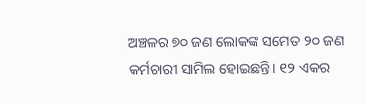ଅଞ୍ଚଳର ୭୦ ଜଣ ଲୋକଙ୍କ ସମେତ ୨୦ ଜଣ କର୍ମଚାରୀ ସାମିଲ ହୋଇଛନ୍ତି। ୧୨ ଏକର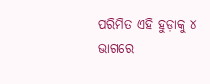ପରିମିତ ଏହି ହୁଡ଼ାକୁ ୪ ଭାଗରେ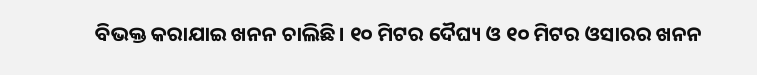ବିଭକ୍ତ କରାଯାଇ ଖନନ ଚାଲିଛି। ୧୦ ମିଟର ଦୈଘ୍ୟ ଓ ୧୦ ମିଟର ଓସାରର ଖନନ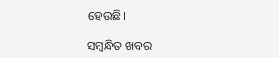ହେଉଛି।

ସମ୍ବନ୍ଧିତ ଖବର